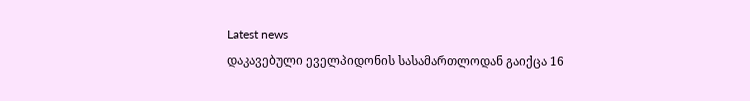Latest news
დაკავებული ეველპიდონის სასამართლოდან გაიქცა 16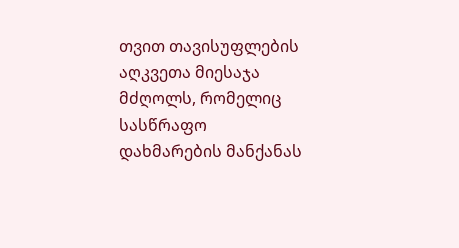თვით თავისუფლების აღკვეთა მიესაჯა მძღოლს, რომელიც სასწრაფო დახმარების მანქანას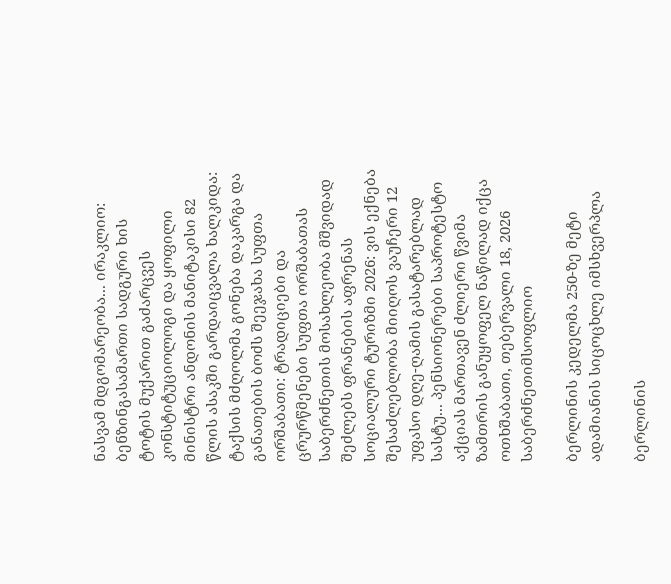ნასვამ მდგომარეობა... ირაკლიო: ბენზინგასამართი სადგური ხის ტოტის მუქარით გაძარცვეს კონსტიტუციოლოგი და ყოფილი მინისტრი ანდონის მანიტაკისი 82 წლის ასაკში გარდაიცვალა ხალკიდა: ტაქსის მძღოლმა გონება დაკარგა და განათების ბოძს შეეჯახა სუფთა ორშაბათი: ტრადიციები და ცრურწმენები სუფთა ორშაბათას საბერძნეთის მოსახლეობა მშვიდად შეძლებს ფრანების აფრენას სოციალური ტურიზმი 2026: ვის ექნება შესაძლებლობა მიიღოს ვაუჩერი 12 უფასო დღე-ღამის გასატარებლად სასტუ... პენსიონერები საპროტესტო აქციას მართავენ ძლიერი წვიმა ზამთრის განუყოფელ ნაწილად იქცა
ოთხშაბათი, თებერვალი 18, 2026
საბერძნეთიმსოფლიო

ბერლინის კედელმა 250-ზე მეტი ადამიანის სიცოცხლე იმსხვერპლა

ბერლინის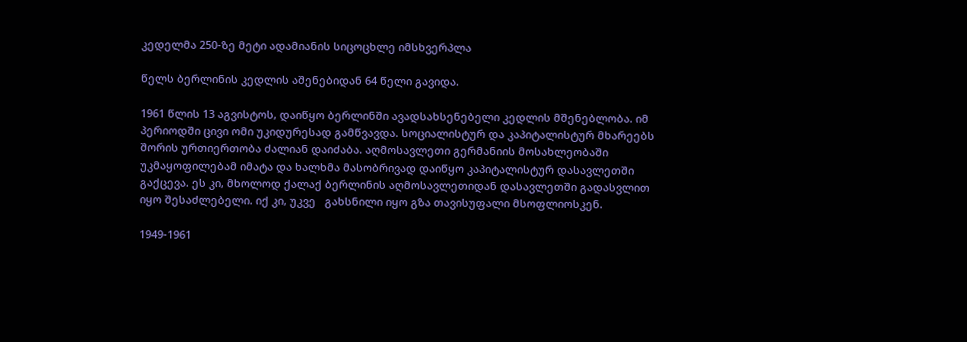კედელმა 250-ზე მეტი ადამიანის სიცოცხლე იმსხვერპლა

წელს ბერლინის კედლის აშენებიდან 64 წელი გავიდა.

1961 წლის 13 აგვისტოს, დაიწყო ბერლინში ავადსახსენებელი კედლის მშენებლობა. იმ პერიოდში ცივი ომი უკიდურესად გამწვავდა. სოციალისტურ და კაპიტალისტურ მხარეებს შორის ურთიერთობა ძალიან დაიძაბა. აღმოსავლეთი გერმანიის მოსახლეობაში უკმაყოფილებამ იმატა და ხალხმა მასობრივად დაიწყო კაპიტალისტურ დასავლეთში გაქცევა. ეს კი, მხოლოდ ქალაქ ბერლინის აღმოსავლეთიდან დასავლეთში გადასვლით იყო შესაძლებელი. იქ კი, უკვე   გახსნილი იყო გზა თავისუფალი მსოფლიოსკენ.

1949-1961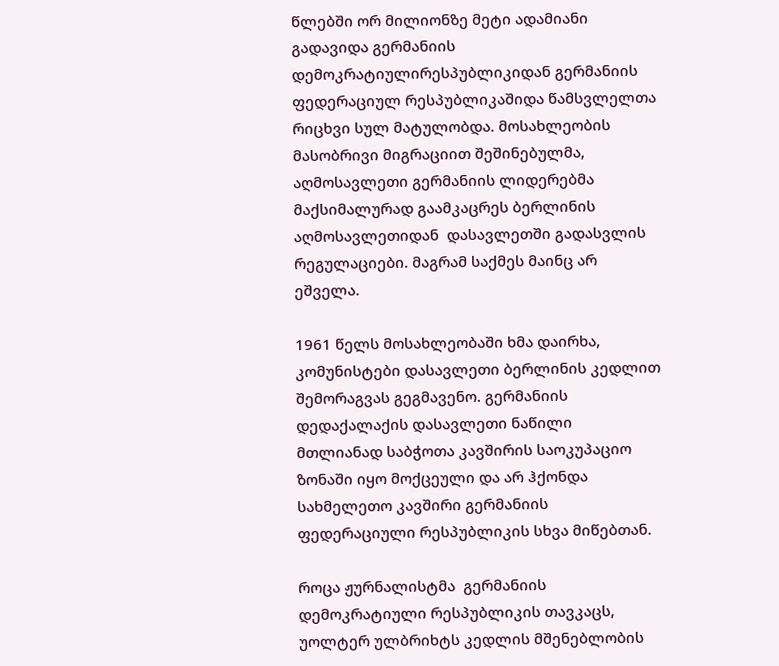წლებში ორ მილიონზე მეტი ადამიანი გადავიდა გერმანიის დემოკრატიულირესპუბლიკიდან გერმანიის ფედერაციულ რესპუბლიკაშიდა წამსვლელთა რიცხვი სულ მატულობდა. მოსახლეობის მასობრივი მიგრაციით შეშინებულმა, აღმოსავლეთი გერმანიის ლიდერებმა მაქსიმალურად გაამკაცრეს ბერლინის აღმოსავლეთიდან  დასავლეთში გადასვლის რეგულაციები. მაგრამ საქმეს მაინც არ ეშველა.

1961 წელს მოსახლეობაში ხმა დაირხა, კომუნისტები დასავლეთი ბერლინის კედლით შემორაგვას გეგმავენო. გერმანიის დედაქალაქის დასავლეთი ნაწილი მთლიანად საბჭოთა კავშირის საოკუპაციო ზონაში იყო მოქცეული და არ ჰქონდა სახმელეთო კავშირი გერმანიის ფედერაციული რესპუბლიკის სხვა მიწებთან.

როცა ჟურნალისტმა  გერმანიის დემოკრატიული რესპუბლიკის თავკაცს, უოლტერ ულბრიხტს კედლის მშენებლობის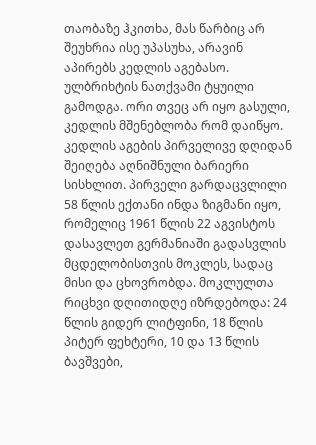თაობაზე ჰკითხა, მას წარბიც არ შეუხრია ისე უპასუხა, არავინ აპირებს კედლის აგებასო.  ულბრიხტის ნათქვამი ტყუილი გამოდგა. ორი თვეც არ იყო გასული, კედლის მშენებლობა რომ დაიწყო. კედლის აგების პირველივე დღიდან შეიღება აღნიშნული ბარიერი სისხლით. პირველი გარდაცვლილი 58 წლის ექთანი ინდა ზიგმანი იყო, რომელიც 1961 წლის 22 აგვისტოს დასავლეთ გერმანიაში გადასვლის მცდელობისთვის მოკლეს, სადაც მისი და ცხოვრობდა. მოკლულთა რიცხვი დღითიდღე იზრდებოდა: 24 წლის გიდერ ლიტფინი, 18 წლის პიტერ ფეხტერი, 10 და 13 წლის ბავშვები,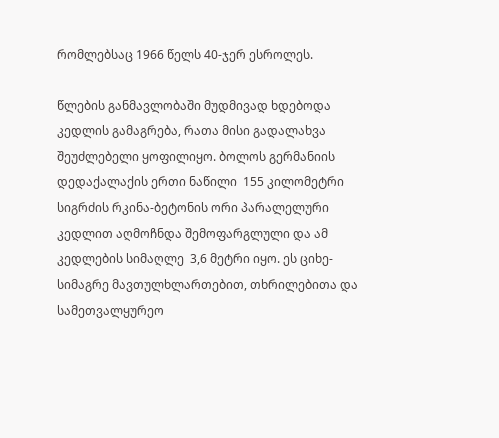რომლებსაც 1966 წელს 40-ჯერ ესროლეს.

წლების განმავლობაში მუდმივად ხდებოდა კედლის გამაგრება, რათა მისი გადალახვა შეუძლებელი ყოფილიყო. ბოლოს გერმანიის დედაქალაქის ერთი ნაწილი  155 კილომეტრი სიგრძის რკინა-ბეტონის ორი პარალელური კედლით აღმოჩნდა შემოფარგლული და ამ კედლების სიმაღლე  3,6 მეტრი იყო. ეს ციხე-სიმაგრე მავთულხლართებით, თხრილებითა და სამეთვალყურეო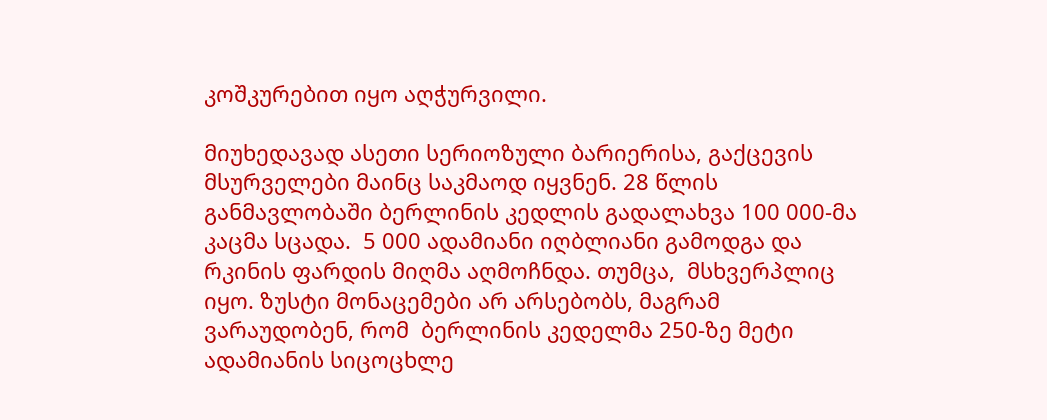კოშკურებით იყო აღჭურვილი.

მიუხედავად ასეთი სერიოზული ბარიერისა, გაქცევის მსურველები მაინც საკმაოდ იყვნენ. 28 წლის განმავლობაში ბერლინის კედლის გადალახვა 100 000-მა კაცმა სცადა.  5 000 ადამიანი იღბლიანი გამოდგა და რკინის ფარდის მიღმა აღმოჩნდა. თუმცა,  მსხვერპლიც იყო. ზუსტი მონაცემები არ არსებობს, მაგრამ ვარაუდობენ, რომ  ბერლინის კედელმა 250-ზე მეტი ადამიანის სიცოცხლე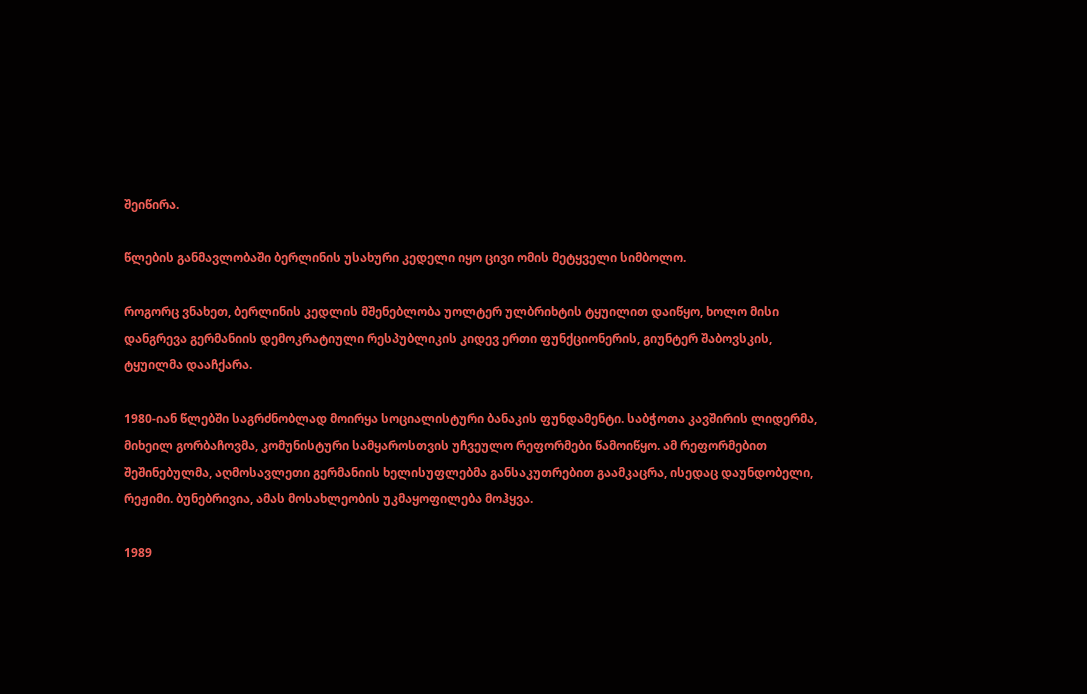შეიწირა.

წლების განმავლობაში ბერლინის უსახური კედელი იყო ცივი ომის მეტყველი სიმბოლო.

როგორც ვნახეთ, ბერლინის კედლის მშენებლობა უოლტერ ულბრიხტის ტყუილით დაიწყო, ხოლო მისი დანგრევა გერმანიის დემოკრატიული რესპუბლიკის კიდევ ერთი ფუნქციონერის, გიუნტერ შაბოვსკის, ტყუილმა დააჩქარა.

1980-იან წლებში საგრძნობლად მოირყა სოციალისტური ბანაკის ფუნდამენტი. საბჭოთა კავშირის ლიდერმა, მიხეილ გორბაჩოვმა, კომუნისტური სამყაროსთვის უჩვეულო რეფორმები წამოიწყო. ამ რეფორმებით შეშინებულმა, აღმოსავლეთი გერმანიის ხელისუფლებმა განსაკუთრებით გაამკაცრა, ისედაც დაუნდობელი, რეჟიმი. ბუნებრივია, ამას მოსახლეობის უკმაყოფილება მოჰყვა.

1989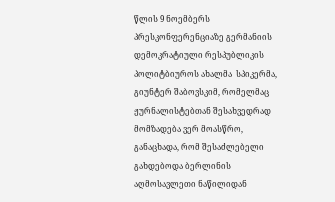წლის 9 ნოემბერს პრესკონფერენციაზე გერმანიის დემოკრატიული რესპუბლიკის პოლიტბიუროს ახალმა  სპიკერმა, გიუნტერ შაბოვსკიმ, რომელმაც ჟურნალისტებთან შესახვედრად მომზადება ვერ მოასწრო, განაცხადა, რომ შესაძლებელი გახდებოდა ბერლინის აღმოსავლეთი ნაწილიდან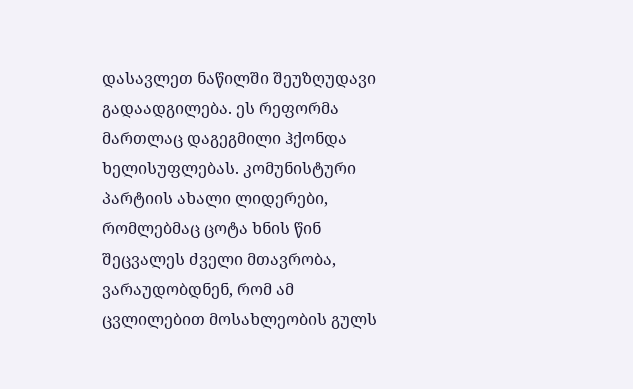დასავლეთ ნაწილში შეუზღუდავი გადაადგილება. ეს რეფორმა მართლაც დაგეგმილი ჰქონდა ხელისუფლებას. კომუნისტური პარტიის ახალი ლიდერები, რომლებმაც ცოტა ხნის წინ შეცვალეს ძველი მთავრობა, ვარაუდობდნენ, რომ ამ ცვლილებით მოსახლეობის გულს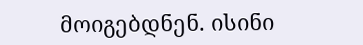მოიგებდნენ. ისინი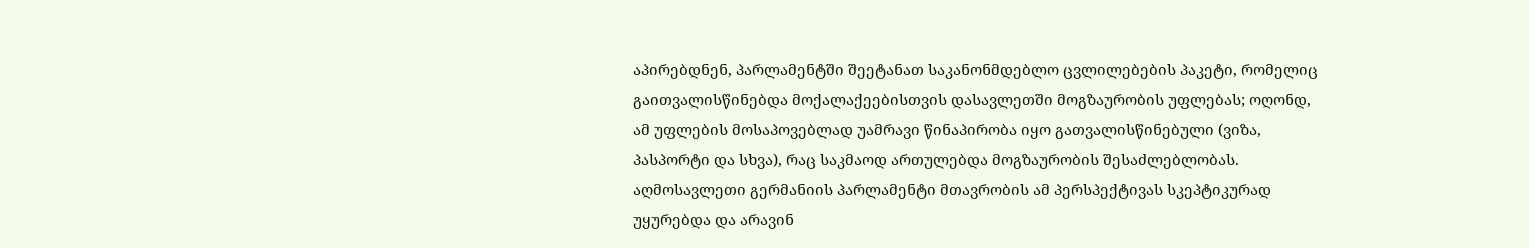აპირებდნენ, პარლამენტში შეეტანათ საკანონმდებლო ცვლილებების პაკეტი, რომელიც გაითვალისწინებდა მოქალაქეებისთვის დასავლეთში მოგზაურობის უფლებას; ოღონდ, ამ უფლების მოსაპოვებლად უამრავი წინაპირობა იყო გათვალისწინებული (ვიზა, პასპორტი და სხვა), რაც საკმაოდ ართულებდა მოგზაურობის შესაძლებლობას. აღმოსავლეთი გერმანიის პარლამენტი მთავრობის ამ პერსპექტივას სკეპტიკურად უყურებდა და არავინ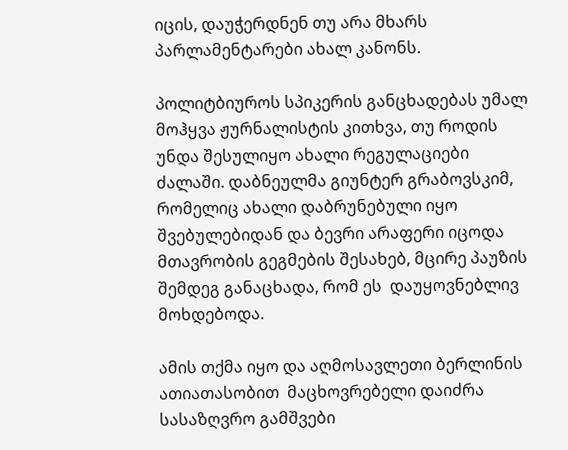იცის, დაუჭერდნენ თუ არა მხარს პარლამენტარები ახალ კანონს.

პოლიტბიუროს სპიკერის განცხადებას უმალ მოჰყვა ჟურნალისტის კითხვა, თუ როდის უნდა შესულიყო ახალი რეგულაციები ძალაში. დაბნეულმა გიუნტერ გრაბოვსკიმ, რომელიც ახალი დაბრუნებული იყო შვებულებიდან და ბევრი არაფერი იცოდა მთავრობის გეგმების შესახებ, მცირე პაუზის შემდეგ განაცხადა, რომ ეს  დაუყოვნებლივ მოხდებოდა.

ამის თქმა იყო და აღმოსავლეთი ბერლინის ათიათასობით  მაცხოვრებელი დაიძრა სასაზღვრო გამშვები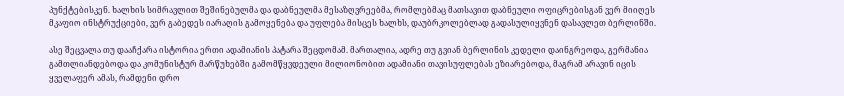პუნქტებისკენ. ხალხის სიმრავლით შეშინებულმა და დაბნეულმა მესაზღვრეებმა, რომლებმაც მათსავით დაბნეული ოფიცრებისგან ვერ მიიღეს მკაფიო ინსტრუქციები, ვერ გაბედეს იარაღის გამოყენება და უფლება მისცეს ხალხს, დაუბრკოლებლად გადასულიყვნენ დასავლეთ ბერლინში.

ასე შეცვალა თუ დააჩქარა ისტორია ერთი ადამიანის პატარა შეცდომამ. მართალია, ადრე თუ გვიან ბერლინის კედელი დაინგრეოდა, გერმანია გამთლიანდებოდა და კომუნისტურ მარწუხებში გამომწყვდეული მილიონობით ადამიანი თავისუფლებას ეზიარებოდა, მაგრამ არავინ იცის ყველაფერ ამას, რამდენი დრო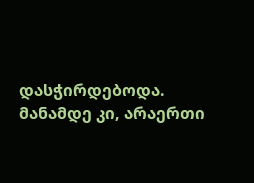დასჭირდებოდა. მანამდე კი, არაერთი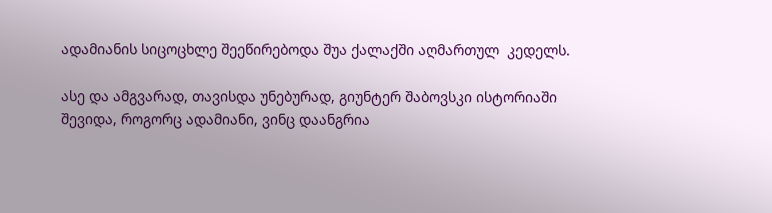ადამიანის სიცოცხლე შეეწირებოდა შუა ქალაქში აღმართულ  კედელს.

ასე და ამგვარად, თავისდა უნებურად, გიუნტერ შაბოვსკი ისტორიაში შევიდა, როგორც ადამიანი, ვინც დაანგრია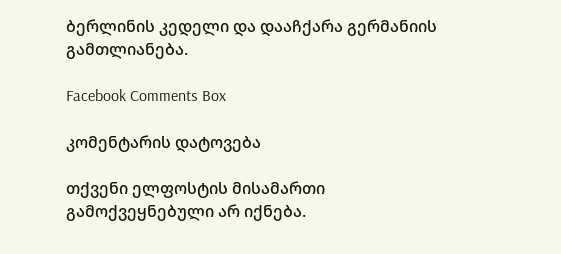ბერლინის კედელი და დააჩქარა გერმანიის გამთლიანება.

Facebook Comments Box

კომენტარის დატოვება

თქვენი ელფოსტის მისამართი გამოქვეყნებული არ იქნება.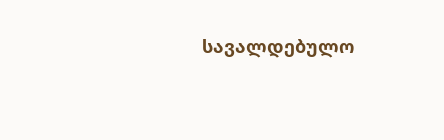სავალდებულო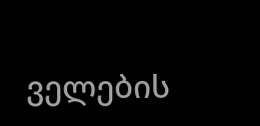ველების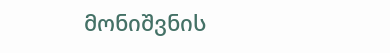მონიშვნის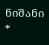ნიშანი *